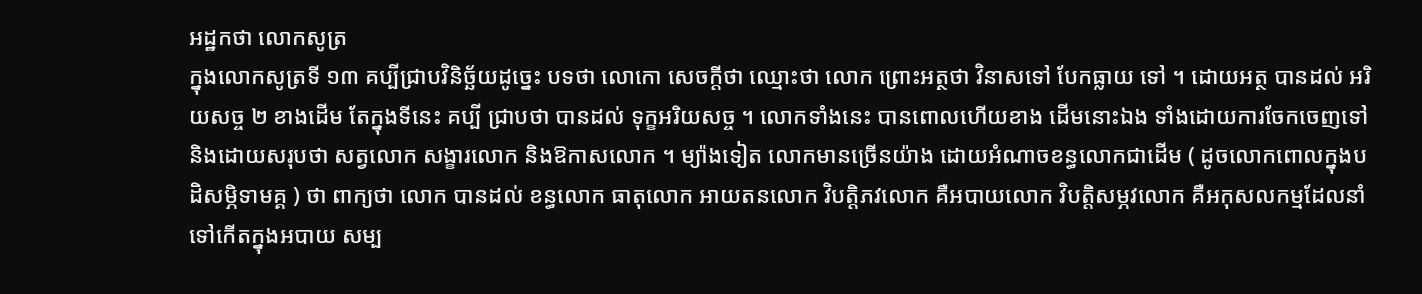អដ្ឋកថា លោកសូត្រ
ក្នុងលោកសូត្រទី ១៣ គប្បីជ្រាបវិនិច្ឆ័យដូច្នេះ បទថា លោកោ សេចក្តីថា ឈ្មោះថា លោក ព្រោះអត្ថថា វិនាសទៅ បែកធ្លាយ ទៅ ។ ដោយអត្ថ បានដល់ អរិយសច្ច ២ ខាងដើម តែក្នុងទីនេះ គប្បី ជ្រាបថា បានដល់ ទុក្ខអរិយសច្ច ។ លោកទាំងនេះ បានពោលហើយខាង ដើមនោះឯង ទាំងដោយការចែកចេញទៅ និងដោយសរុបថា សត្វលោក សង្ខារលោក និងឱកាសលោក ។ ម្យ៉ាងទៀត លោកមានច្រើនយ៉ាង ដោយអំណាចខន្ធលោកជាដើម ( ដូចលោកពោលក្នុងបដិសម្ភិទាមគ្គ ) ថា ពាក្យថា លោក បានដល់ ខន្ធលោក ធាតុលោក អាយតនលោក វិបត្តិភវលោក គឺអបាយលោក វិបត្តិសម្ភវលោក គឺអកុសលកម្មដែលនាំទៅកើតក្នុងអបាយ សម្ប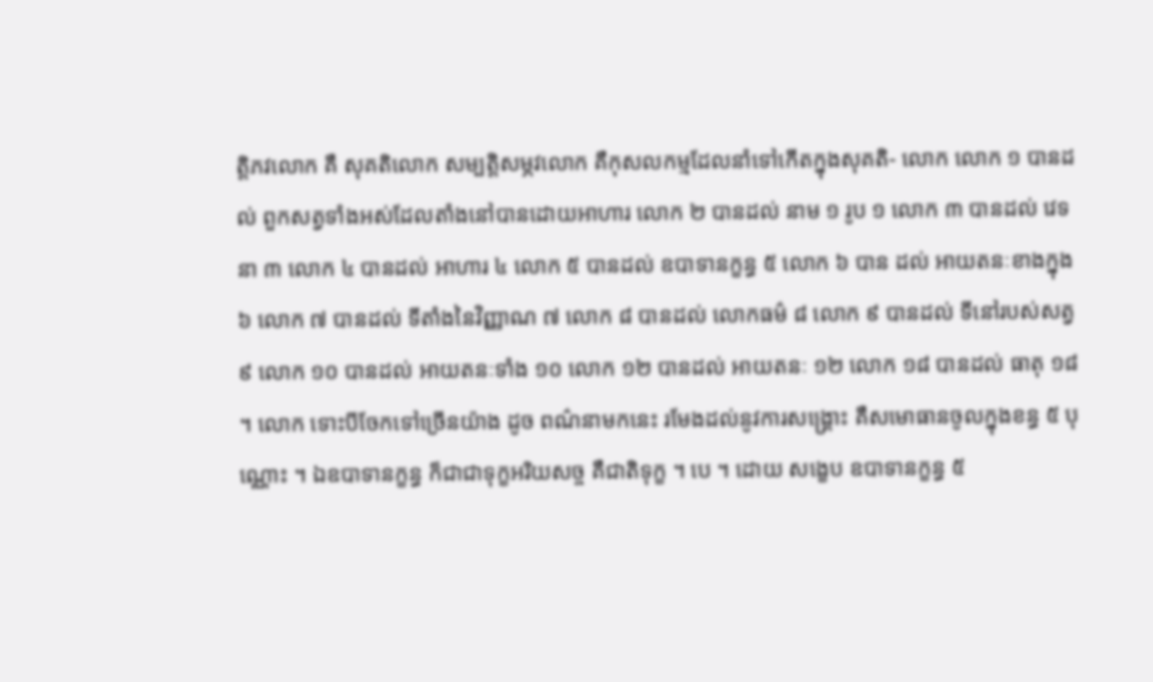ត្តិភវលោក គឺ សុគតិលោក សម្បត្តិសម្ភវលោក គឺកុសលកម្មដែលនាំទៅកើតក្នុងសុគតិ- លោក លោក ១ បានដល់ ពួកសត្វទាំងអស់ដែលតាំងនៅបានដោយអាហារ លោក ២ បានដល់ នាម ១ រូប ១ លោក ៣ បានដល់ វេទនា ៣ លោក ៤ បានដល់ អាហារ ៤ លោក ៥ បានដល់ ឧបាទានក្ខន្ធ ៥ លោក ៦ បាន ដល់ អាយតនៈខាងក្នុង ៦ លោក ៧ បានដល់ ទីតាំងនៃវិញ្ញាណ ៧ លោក ៨ បានដល់ លោកធម៌ ៨ លោក ៩ បានដល់ ទីនៅរបស់សត្វ ៩ លោក ១០ បានដល់ អាយតនៈទាំង ១០ លោក ១២ បានដល់ អាយតនៈ ១២ លោក ១៨ បានដល់ ធាតុ ១៨ ។ លោក ទោះបីចែកទៅច្រើនយ៉ាង ដូច ពណ៌នាមកនេះ រមែងដល់នូវការសង្គ្រោះ គឺសមោធានចូលក្នុងខន្ធ ៥ បុណ្ណោះ ។ ឯឧបាទានក្ខន្ធ ក៏ជាជាទុក្ខអរិយសច្ច គឺជាតិទុក្ខ ។ បេ ។ ដោយ សង្ខេប ឧបាទានក្ខន្ធ ៥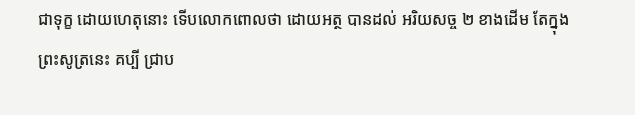ជាទុក្ខ ដោយហេតុនោះ ទើបលោកពោលថា ដោយអត្ថ បានដល់ អរិយសច្ច ២ ខាងដើម តែក្នុងព្រះសូត្រនេះ គប្បី ជ្រាប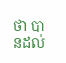ថា បានដល់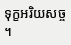ទុក្ខអរិយសច្ច ។